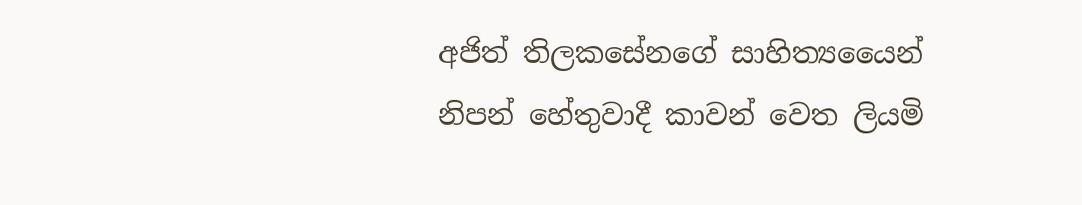අජිත් තිලකසේනගේ සාහිත්‍යයෛන් නිපන් හේතුවාදී කාවන් වෙත ලියමි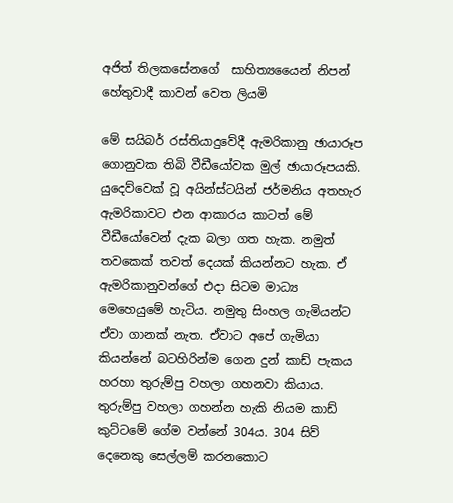අජිත් තිලකසේනගේ  සාහිත්‍යයෛන් නිපන් හේතුවාදී කාවන් වෙත ලියමි

මේ සයිබර් රස්තියාදුවේදී ඇමරිකානු ඡායාරූප ගොනුවක තිබි වීඩීයෝවක මුල් ඡායාරූපයකි. යුදෙව්වෙක් වූ අයින්ස්ටයින් ජර්මනිය අතහැර ඇමරිකාවට එන ආකාරය කාටත් මේ වීඩීයෝවෙන් දැක බලා ගත හැක. නමුත් තවකෙක් තවත් දෙයක් කියන්නට හැක. ඒ ඇමරිකානුවන්ගේ එදා සිටම මාධ්‍ය මෙහෙයුමේ හැටිය. නමුතු සිංහල ගැමියන්ට ඒවා ගානක් නැත. ඒවාට අපේ ගැමියා කියන්නේ බටහිරින්ම ගෙන දුන් කාඩ් පැකය හරහා තුරුම්පු වහලා ගහනවා කියාය. තුරුම්පු වහලා ගහන්න හැකි නියම කාඩ් කුට්ටමේ ගේම වන්නේ 304ය. 304 සිව් දෙනෙකු සෙල්ලම් කරනකොට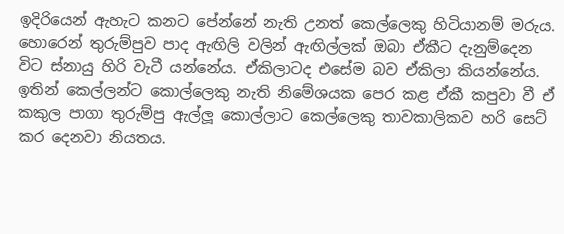ඉදිරියෙන් ‌ඇහැට කනට පේන්නේ නැති උනත් කෙල්ලෙකු හිටියානම් මරුය. හොරෙන් තුරුම්පුව පාද ඇඟිලි වලින් ඇඟිල්ලක් ඔබා ඒකීට දැනුම්දෙන විට ස්නායු හිරි වැටී යන්නේය. ඒකිලාටද එසේම බව ඒකිලා කියන්නේය. ඉතින් ‌කෙල්ලන්ට කොල්ලෙකු නැති නිමේශයක පෙර කළ ඒකී කපුවා වී ඒ කකුල පාගා තුරුම්පු ඇල්ලූ කොල්ලාට කෙල්ලෙකු තාවකාලිකව හරි සෙට් කර දෙනවා නියතය.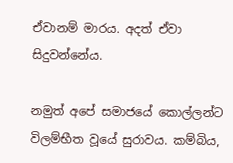ඒවානම් මාරය. අදත් ඒවා සිදුවන්නේය.

නමුත් අපේ සමාජයේ කොල්ලන්ට විලම්භීත වූයේ සුරාවය. කම්බිය,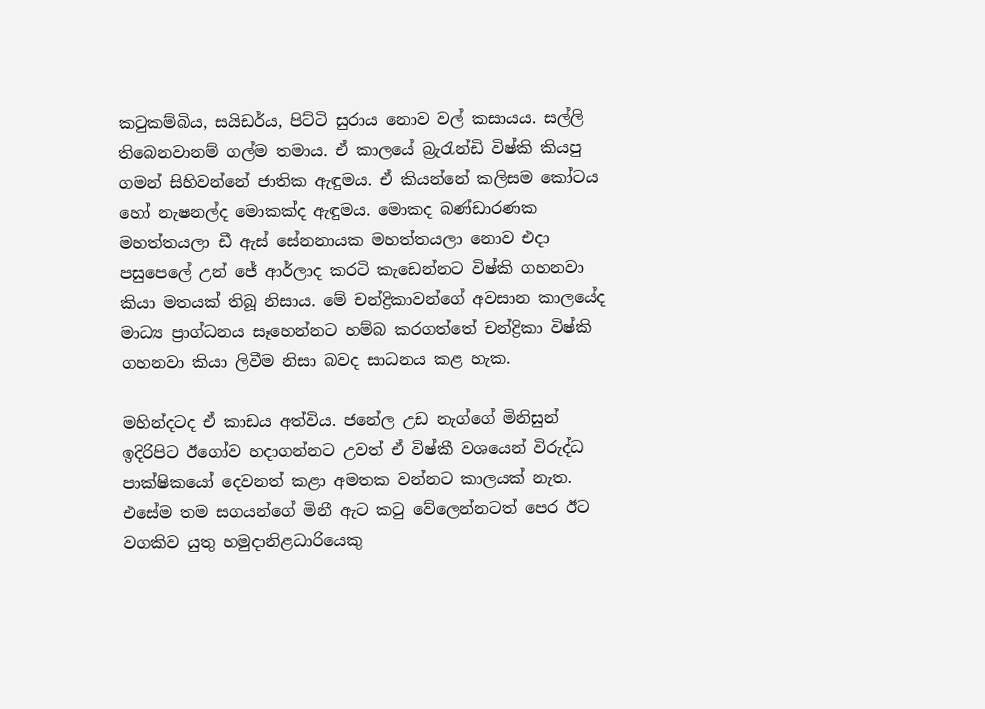කටුකම්බිය, සයිඩර්ය, පිට්ටි සුරාය නොව වල් කසායය. සල්ලි තිබෙනවානම් ගල්ම තමාය. ඒ කාලයේ බ්‍රැරැන්ඩි විෂ්කි කියපු ගමන් සිහිවන්නේ ජාතික ඇඳුමය. ඒ කියන්නේ කලිසම කෝටය හෝ නැෂනල්ද මොකක්ද ඇඳුමය. මොකද බණ්ඩාරණක මහත්තයලා ඩී ඇස් සේනනායක මහත්තයලා නොව එදා පසුපෙලේ උන් ජේ ආර්ලාද කරටි කැඩෙන්නට විෂ්කි ගහනවා කියා මතයක් තිබූ නිසාය. මේ චන්ද්‍රිකාවන්ගේ අවසාන කාලයේද මාධ්‍ය ප්‍රාග්ධනය සෑහෙන්නට හම්බ කරගත්තේ චන්ද්‍රිකා විෂ්කි ගහනවා කියා ලිවීම නිසා බවද සාධනය කළ හැක.

මහින්දටද ඒ කාඩය අත්විය. ජනේල උඩ නැග්ගේ මිනිසුන් ඉදිරිපිට ඊගෝව හදාගන්නට උවත් ඒ විෂ්කී වශයෙන් ‌විරුද්ධ පාක්ෂිකයෝ දෙවනත් කළා අමතක වන්නට කාලයක් නැත. එසේම තම සගයන්ගේ මිනී ඇට කටු වේලෙන්නටත් පෙර ඊට වගකිව යුතු හමුදානිළධාරියෙකු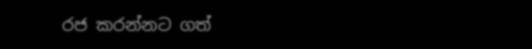රජ කරන්නට ගත්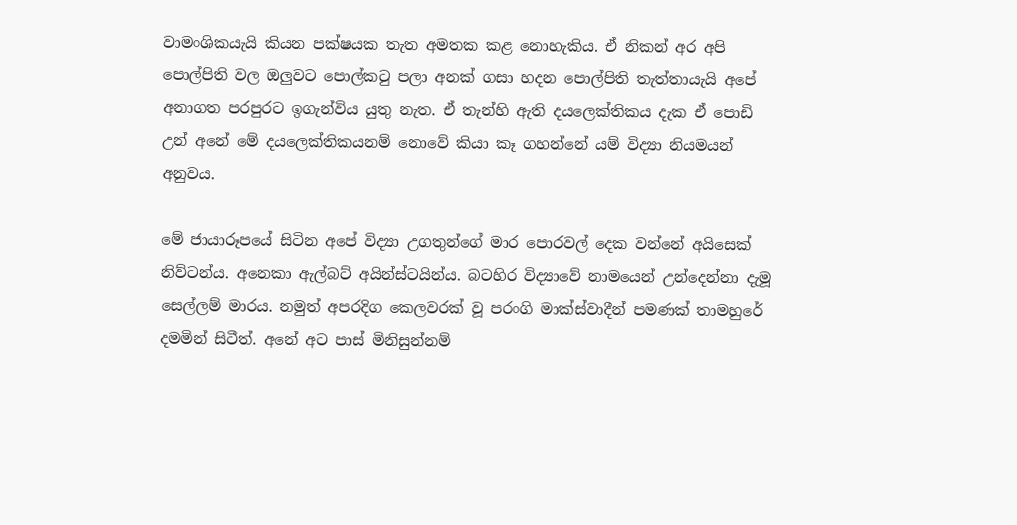වාමංශිකයැයි කියන පක්ෂයක තැත අමතක කළ නොහැකිය. ඒ නිකන් අර අපි පොල්පිති වල ඔලුවට පොල්කටු පලා අනක් ගසා හදන පොල්පිති තැත්තායැයි අපේ අනාගත පරපුරට ඉගැන්විය යුතු නැත. ඒ තැන්හි ඇති දයලෙක්තිකය දැක ඒ පොඩි උන් අනේ මේ දයලෙක්තිකයනම් නොවේ කියා කෑ ගහන්නේ යම් විද්‍යා නියමයන් අනුවය.

මේ ජායාරූපයේ සිටින ‌අපේ විද්‍යා උගතුන්ගේ මාර පොරවල් දෙක වන්නේ අයිසෙක් නිව්ටන්ය. අනෙකා ඇල්බට් අයින්ස්ටයින්ය. බටහිර විද්‍යාවේ නාමයෙන් උන්දෙන්නා දැමූ සෙල්ලම් මාරය. නමුත් අපරදිග කෙලවරක් වූ පරංගි මාක්ස්වාදීන් පමණක් තාමහුරේ දමමින් සිටීත්. අනේ අට පාස් මිනිසුන්නම්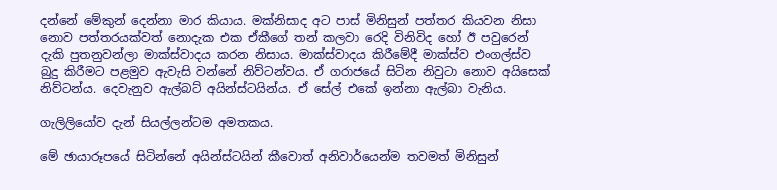දන්නේ මේකුන් දෙන්නා මාර කියාය. මක්නිසාද අට පාස් මිනිසුන් පත්තර කියවන නිසා නොව පත්තරයක්වත් නොදැක එක ඒකීගේ තන් කලවා රෙදි විනිවිද හෝ ඊ පවුරෙන් දැකි පුතනුවන්ලා මාක්ස්වාදය කරන නිසාය. මාක්ස්වාදය කිරීමේදී මාක්ස්ව එංගල්ස්ව බුදු කිරීමට පළමුව ඇවැසි වන්නේ නිව්ටන්වය. ඒ ගරාජයේ සිටින නිවුටා නොව අයිසෙක් නිව්ටන්ය. දෙවැනුව ඇල්බට් අයින්ස්ටයින්ය. ඒ සේල් එකේ ඉන්නා ඇල්බා වැනිය.

ගැලිලියෝව දැන් සියල්ලන්ටම අමතකය.

මේ ඡායාරූපයේ සිටින්නේ අයින්ස්ටයින් කීවොත් අනිවාර්යෙන්ම තවමත් මිනිසුන්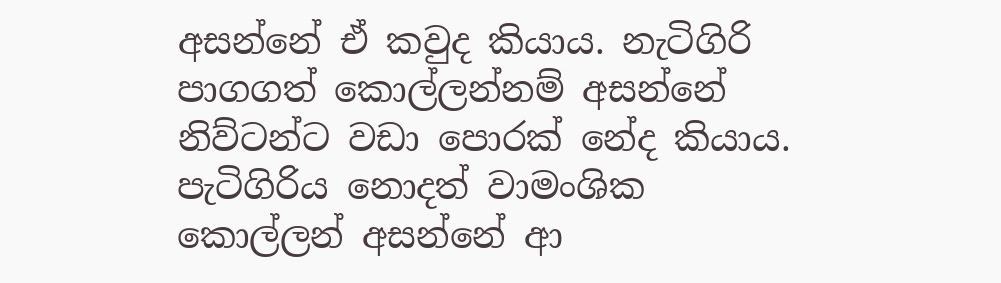අසන්නේ ඒ කවුද කියාය. නැටිගිරි පාගගත් කොල්ලන්නම් අසන්නේ නිව්ටන්ට වඩා පොරක් නේද කියාය. පැටිගිරිය නොදත් වාමංශික කොල්ලන් අසන්නේ ආ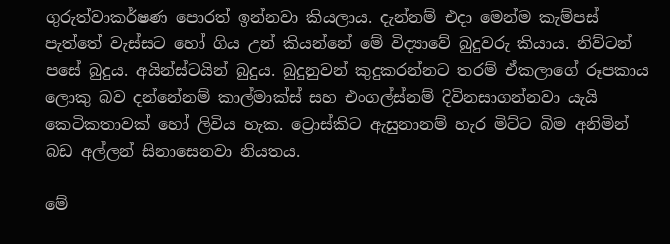ගුරුත්වාකර්ෂණ පොරත් ඉන්නවා කියලාය. දැන්නම් එදා මෙන්ම කැම්පස් පැත්තේ වැස්සට හෝ ගිය උන් කියන්නේ මේ විද්‍යාවේ බුදුවරු කියාය. නිව්ටන් පසේ බුදුය. අයින්ස්ටයින් බුදුය. බුදුනුවන් කුදුකරන්නට තරම් ඒකලාගේ රූපකාය ලොකු බව දන්නේනම් කාල්මාක්ස් සහ එංගල්ස්නම් දිවිනසාගන්නවා යැයි කෙටිකතාවක් හෝ ලිවිය හැක. ට්‍රොස්කිට ඇසුනානම් හැර මිට්ට බිම අනිමින් බඩ අල්ලන් සිනාසෙනවා නියතය.

මේ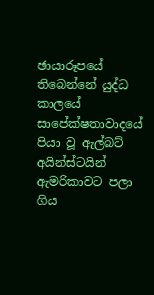ඡායාරූපයේ තිබෙන්නේ යුද්ධ කාලයේ සාපේක්ෂතාවාදයේ පියා වූ ඇල්බට් අයින්ස්ටයින් ඇමරිකාවට පලා ගිය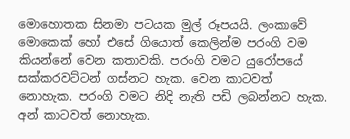මොහොතක සිනමා පටයක මුල් රූපයයි. ලංකාවේ මොකෙක් හෝ එසේ ගියොත් කෙලින්ම පරංගි වම කියන්නේ වෙන කතාවකි. පරංගි වමට යුරෝපයේ සක්කරවට්ටන් ගස්නට හැක. වෙන කාටවත් නොහැක. පරංගි වමට නිදි නැති පඩි ලබන්නට හැක. අන් කාටවත් ‌නොහැක.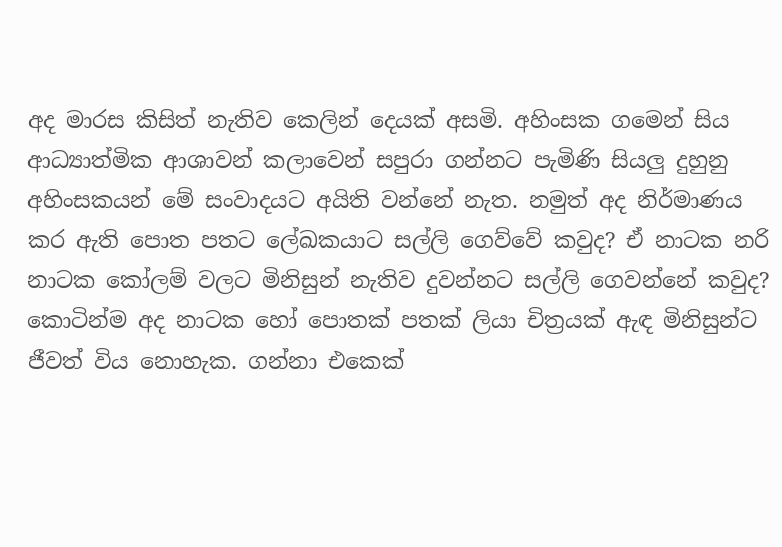අද මාරස කිසිත් නැතිව කෙලින් දෙයක් අසමි. අහිංසක ගමෙන් සිය ආධ්‍යාත්මික ආශාවන් කලාවෙන් සපුරා ගන්නට පැමිණි සියලු දුහුනු අහිංසකයන් මේ සංවාදයට අයිති වන්නේ නැත. නමුත් අද නිර්මාණය කර ඇති පොත පතට ලේඛකයාට සල්ලි ගෙව්වේ කවුද? ඒ නාටක නරි නාටක කෝලම් වලට මිනිසුන් නැතිව දුවන්නට සල්ලි ගෙවන්නේ කවුද? කොටින්ම අද නාටක හෝ පොතක් පතක් ලියා චිත්‍රයක් ඇඳ මිනිසුන්ට ජීවත් විය නොහැක. ගන්නා එකෙක්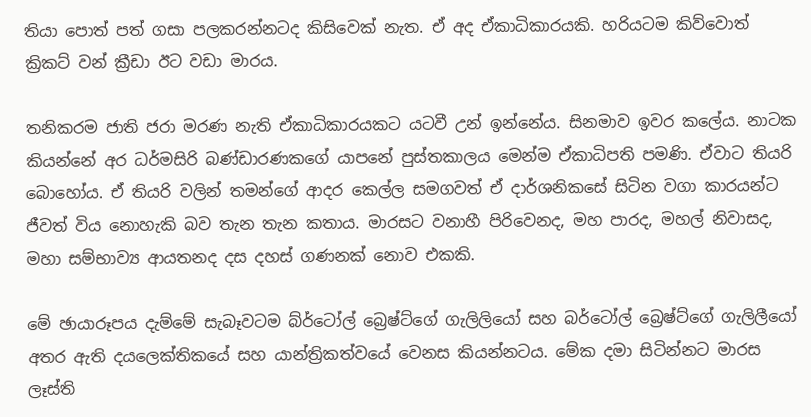තියා පොත් පත් ගසා පලකරන්නටද කිසිවෙක් නැත. ඒ අද ඒකාධිකාරයකි. හරියටම කිව්වොත් ක්‍රිකට් වන් ක්‍රීඩා ඊට වඩා මාරය.

තනිකරම ජාති ජරා මරණ නැති ඒකාධිකාරයකට යටවී උන් ඉන්නේය. සිනමාව ඉවර කලේය. නාටක කියන්නේ අර ධර්මසිරි බණ්ඩාරණකගේ යාපනේ පුස්තකාලය මෙන්ම ඒකාධිපති පමණි. ඒවාට තියරි බොහෝය. ඒ තියරි වලින් තමන්ගේ ආදර කෙල්ල සමගවත් ඒ දාර්ශනිකසේ සිටින වගා කාරයන්ට ජීවත් විය නොහැකි බව තැන තැන කතාය. මාරසට වනාහී පිරිවෙනද, මහ පාරද, මහල් නිවාසද, මහා සම්භාව්‍ය ආයතනද දස දහස් ගණනක් නොව එකකි.

මේ ඡායාරූපය දැම්මේ සැබෑවටම බ්ර්ටෝල් ‌බ්‍රෙෂ්ට්ගේ ගැලිලියෝ සහ ‌බර්ටෝල් බ්‍රෙෂ්ට්ගේ ගැලිලීයෝ අතර ඇති දයලෙක්තිකයේ සහ යාන්ත්‍රිකත්වයේ වෙනස කියන්නටය. මේක දමා සිටින්නට මාරස ලෑස්ති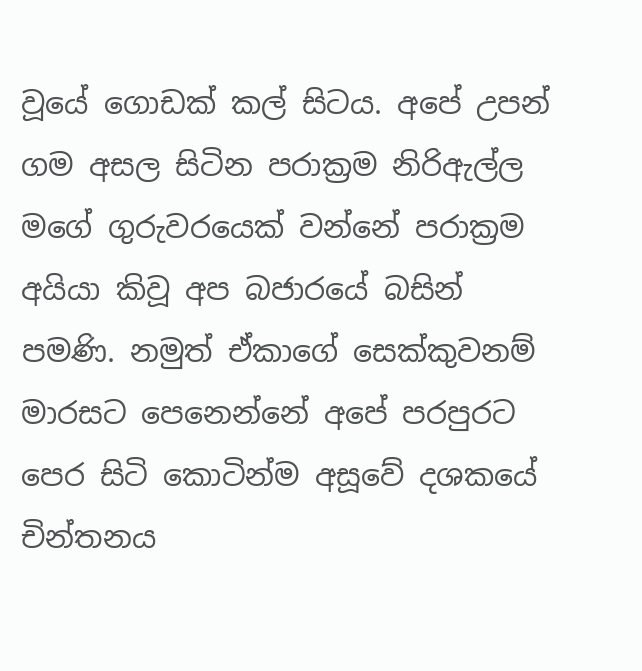වූයේ ගොඩක් කල් සිටය. අපේ උපන් ගම අසල සිටින පරාක්‍රම නිරිඇල්ල මගේ ගුරුවරයෙක් වන්නේ පරාක්‍රම අයියා කිවූ අප බජාරයේ බසින් පමණි. නමුත් ඒකාගේ සෙක්කුවනම් මාරසට පෙනෙන්නේ ‌අපේ පරපුරට පෙර සිටි කොටින්ම අසූවේ දශකයේ චින්තනය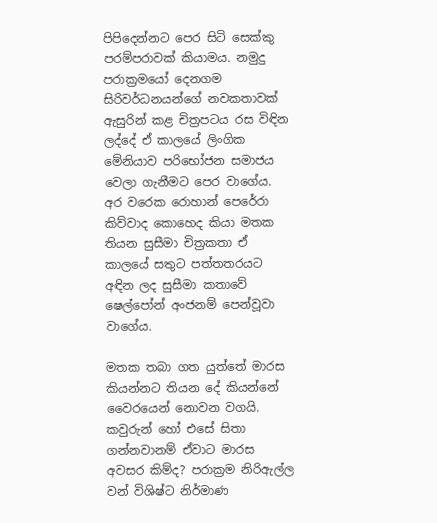පිපිදෙන්නට පෙර සිටි සෙක්කු පරම්පරාවක් කියාමය. නමුදු පරාක්‍රමයෝ දෙනගම සිරිවර්ධනයන්ගේ නවකතාවක් ඇසුරින් කළ චිත්‍රපටය රස විඳින ලද්දේ ඒ කාලයේ ලිංගික මේනියාව පරිභෝජන සමාජය වෙලා ගැනීමට පෙර වාගේය. අර වරෙක රොහාන් පෙරේරා කිව්වාද කොහෙද කියා මතක තියන සුසීමා චිත්‍රකතා ඒ කාලයේ සතුට පත්තතරයට අඳින ලද සුසීමා කතාවේ ෂෙල්පෝන් අංජනම් පෙන්වූවා වාගේය.

මතක තබා ගත යුත්තේ මාරස කියන්නට තියන දේ කියන්නේ වෛරයෙන් නොවන වගයි. කවුරුන් හෝ එසේ සිතා ගන්නවානම් ඒවාට මාරස අවසර කිම්ද? පරාක්‍රම නිරිඇල්ල වන් විශිෂ්ට නිර්මාණ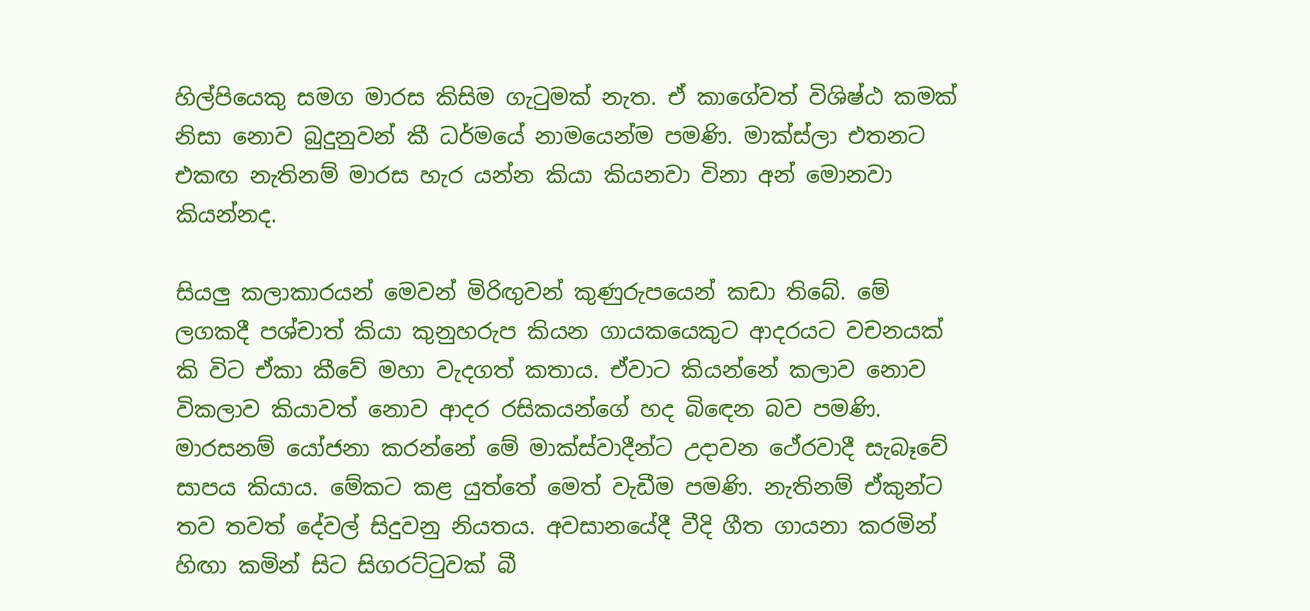හිල්පියෙකු සමග මාරස කිසිම ගැටුමක් නැත. ඒ කාගේවත් විශිෂ්ඨ කමක් නිසා නොව බුදුනුවන් කී ධර්මයේ නාමයෙන්ම පමණි. මාක්ස්ලා එතනට එකඟ නැතිනම් මාරස හැර යන්න කියා කියනවා විනා අන් මොනවා කියන්නද.

සියලු කලාකාරයන් මෙවන් මිරිඟුවන් කුණුරුපයෙන් කඩා තිබේ. මේ ලගකදී පශ්චාත් කියා කුනුහරුප කියන ගායකයෙකුට ආදරයට වචනයක් කි විට ඒකා කීවේ මහා වැදගත් කතාය. ඒවාට කියන්නේ කලාව නොව විකලාව කියාවත් නොව ආදර රසිකයන්ගේ හද බිඳෙන බව පමණි. මාරසනම් යෝජනා කරන්නේ මේ මාක්ස්වාදීන්ට උදාවන ථේරවාදී සැබෑවේ සාපය කියාය. මේකට කළ යුත්තේ මෙත් වැඩීම පමණි. නැතිනම් ඒකුන්ට තව තවත් දේවල් සිදුවනු නියතය. අවසානයේදී වීදි ගීත ගායනා කරමින් හිඟා කමින් සිට සිගරට්ටුවක් බී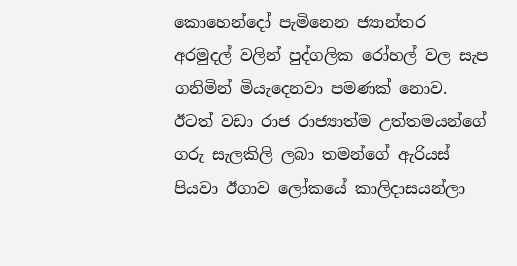කොහෙන්දෝ පැමිනෙන ජ්‍යාන්තර අරමුදල් වලින් පුද්ගලික රෝහල් වල සැප ගනිමින් මියැදෙනවා පමණක් නොව. ඊටත් වඩා රාජ රාජ්‍යාත්ම උත්තමයන්ගේ ගරු සැලකිලි ලබා තමන්ගේ ඇරියස් පියවා ඊගාව ලෝකයේ කාලිදාසයන්ලා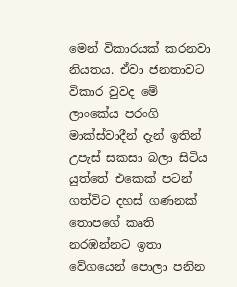මෙන් විකාරයක් කරනවා නියතය. ඒවා ජනතාවට විකාර වුවද මේ ලාංකේය පරංගි මාක්ස්වාදීන් දැන් ඉතින් උපැස් සකසා බලා සිටිය යුත්තේ එකෙක් පටන් ගත්විට දහස් ගණනක් තොපගේ කෘති නරඹන්නට ඉතා වේගයෙන් පොලා පනින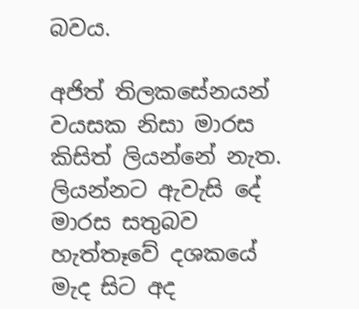බවය.

අජිත් තිලකසේනයන් වයසක නිසා මාරස කිසිත් ලියන්නේ නැත. ලියන්නට ඇවැසි දේ මාරස සතුබව හැත්තෑවේ දශකයේ මැද සිට අද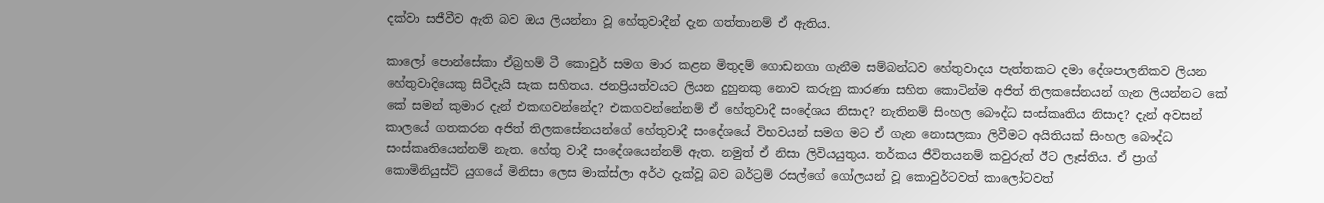දක්වා සජීවීව ඇති බව ඔය ලියන්නා වූ හේතුවාදීන් දැන ගත්තානම් ඒ ඇතිය.

කාලෝ පොන්සේකා ඒබ්‍රහම් ටී කොවුර් සමග මාර කළන මිතුදම් ගොඩනගා ගැනීම සම්බන්ධව හේතුවාදය පැත්තකට දමා දේශපාලනිකව ලියන හේතුවාදියෙකු ‌සිටීදැයි සැක සහිතය. ජනප්‍රියත්වයට ලියන දුහුනකු නොව කරුනු කාරණා සහිත කොටින්ම අජිත් තිලකසේනයන් ගැන ලියන්නට කේ කේ සමන් කුමාර දැන් එකඟවන්නේද? එකගවන්නේනම් ඒ හේතුවාදී සංදේශය නිසාද? නැතිනම් සිංහල බෞද්ධ සංස්කෘතිය නිසාද? දැන් අවසන් කාලයේ ගතකරන අජිත් තිලකසේනයන්ගේ හේතුවාදී සංදේශයේ විභවයන් සමග මට ඒ ගැන නොසලකා ලිවීමට අයිතියක් සිංහල බෞද්ධ සංස්කෘතියෙන්නම් නැත. හේතු වාදී සංදේශයෙන්නම් ඇත. නමුත් ඒ නිසා ලිවියයුතුය. තර්කය ජීවිතයනම් කවුරුත් ඊට ලෑස්තිය. ඒ ප්‍රාග් කොමිනියුස්ට් යුගයේ මිනිසා ලෙස මාක්ස්ලා අර්ථ දැක්වූ බව බර්ට්‍රම් රසල්ගේ ගෝලයන් වූ කොවුර්ටවත් කාලෝටවත්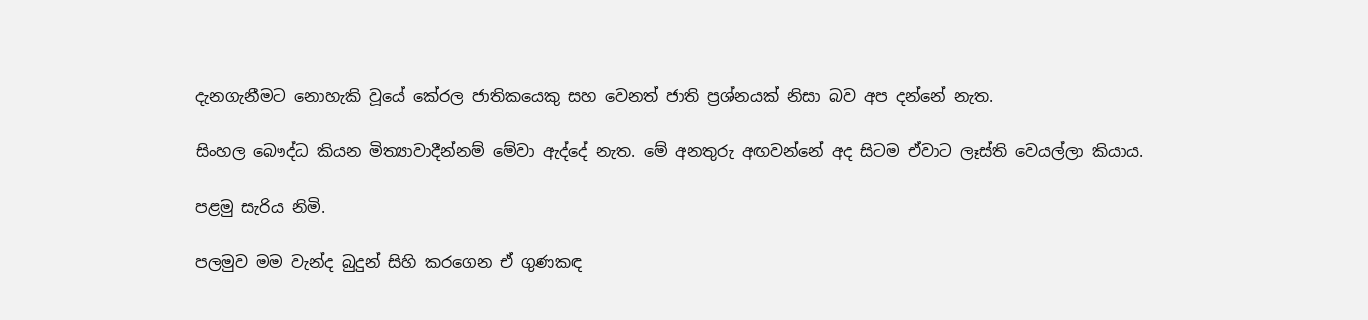දැනගැනීමට නොහැකි වූයේ කේරල ජාතිකයෙකු සහ වෙනත් ජාති ප්‍රශ්නයක් නිසා බව අප දන්නේ නැත.

සිංහල‌ බෞද්ධ කියන මිත්‍යාවාදීන්නම් මේවා ඇද්දේ නැත. මේ අනතුරු අඟවන්නේ අද සිටම ඒවාට ලෑස්ති වෙයල්ලා කියාය.

පළමු සැරිය නිමි.

පලමුව මම වැන්ද බුදුන් සිහි කරගෙන ඒ ගුණකඳ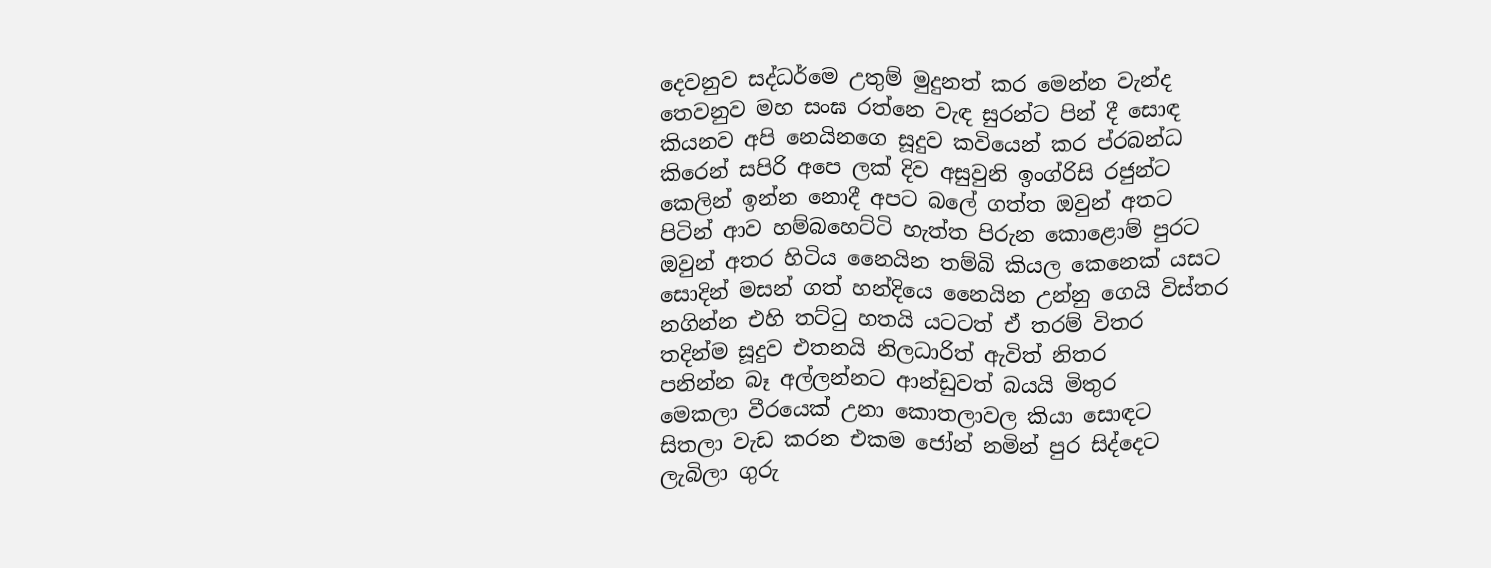දෙවනුව සද්ධර්මෙ උතුම් මුදුනත් කර මෙන්න වැන්ද
තෙවනුව මහ සංඝ රත්නෙ වැඳ සුරන්ට පින් දී සොඳ
කියනව අපි නෙයිනගෙ සූදුව කවියෙන් කර ප්රබන්ධ
කිරෙන් සපිරි අපෙ ලක් දිව අසුවුනි ඉංග්රිසි රජුන්ට
කෙලින් ඉන්න නොදී අපට බලේ ගත්ත ඔවුන් අතට
පිටින් ආව හම්බහෙට්ටි හැත්ත පිරුන කොළොම් පුරට
ඔවුන් අතර හිටිය නෛයින තම්බි කියල කෙනෙක් යසට
සොදින් මසන් ගත් හන්දියෙ නෛයින උන්නු ගෙයි විස්තර
නගින්න එහි තට්ටු හතයි යටටත් ඒ තරම් විතර
තදින්ම සූදුව එතනයි නිලධාරිත් ඇවිත් නිතර
පනින්න බෑ අල්ලන්නට ආන්ඩුවත් බයයි මිතුර
මෙකලා වීරයෙක් උනා කොතලාවල කියා සොඳට
සිතලා වැඩ කරන එකම ජෝන් නමින් පුර සිද්දෙට
ලැබිලා ගුරු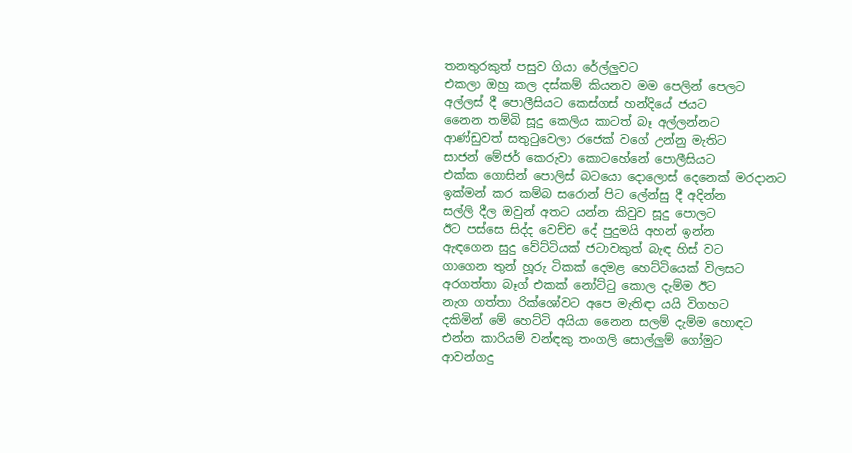තනතුරකුත් පසුව ගියා රේල්ලුවට
එකලා ඔහු කල දස්කම් කියනව මම පෙලින් පෙලට
අල්ලස් දී පොලීසියට කෙස්ගස් හන්දියේ ජයට
නෛන තම්බි සූදු කෙලිය කාටත් බෑ අල්ලන්නට
ආණ්ඩුවත් සතුටුවෙලා රජෙක් වගේ උන්නු මැතිට
සාජන් මේජර් කෙරුවා කොටහේනේ පොලීසියට
එක්ක ගොසින් පොලිස් බටයො දොලොස් දෙනෙක් මරදානට
ඉක්මන් කර කම්බ සරොන් පිට ලේන්සු දී අදින්න
සල්ලි දීල ඔවුන් අතට යන්න කිවුව සූදු පොලට
ඊට පස්සෙ සිද්ද වෙච්ච දේ පුදුමයි අහන් ඉන්න
ඇඳගෙන සුදු වේට්ටියක් ජටාවකුත් බැඳ හිස් වට
ගාගෙන තුන් හූරු ටිකක් දෙමළ හෙට්ටියෙක් විලසට
අරගත්තා බෑග් එකක් නෝට්ටු කොල දැම්ම ඊට
නැග ගත්තා රික්ශෝවට අපෙ මැතිඳා යයි විගහට
දකිමින් මේ හෙට්ටි අයියා නෛන සලම් දැම්ම හොඳට
එන්න කාරියම් වන්ඳකු තංගලි සොල්ලුම් ගෝමුට
ආවන්ගදු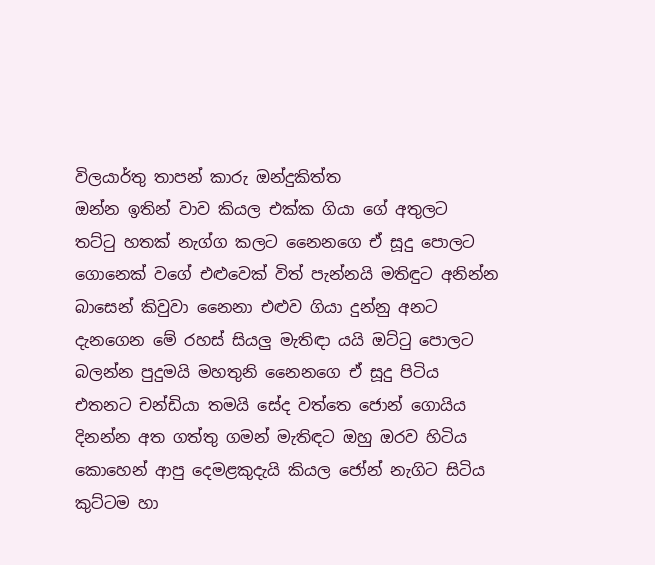විලයාර්තු තාපන් කාරු ඔන්දුකිත්ත
ඔන්න ඉතින් වාව කියල එක්ක ගියා ගේ අතුලට
තට්ටු හතක් නැග්ග කලට නෛනගෙ ඒ සූදු පොලට
ගොනෙක් වගේ එළුවෙක් විත් පැන්නයි මතිඳුට අනින්න
බාසෙන් කිවුවා නෛනා එළුව ගියා දුන්නු අනට
දැනගෙන මේ රහස් සියලු මැතිඳා යයි ඔට්ටු පොලට
බලන්න පුදුමයි මහතුනි නෛනගෙ ඒ සූදු පිටිය
එතනට චන්ඩියා තමයි සේද වත්තෙ ජොන් ගොයිය
දිනන්න අත ගත්තු ගමන් මැතිඳට ඔහු ඔරව හිටිය
කොහෙන් ආපු දෙමළකුදැයි කියල ජෝන් නැගිට සිටිය
කුට්ටම හා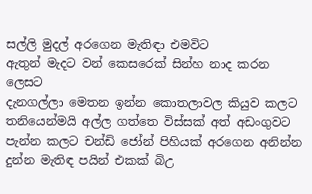සල්ලි මුදල් අරගෙන මැතිඳා එමවිට
ඇතුන් මැදට වන් කෙසරෙක් සින්හ නාද කරන ලෙසට
දැනගල්ලා මෙතන ඉන්න කොතලාවල කියුව කලට
තනියෙන්මයි අල්ල ගත්තෙ විස්සක් අත් අඩංගුවට
පැන්න කලට චන්ඩි ජෝන් පිහියක් අරගෙන අනින්න
දුන්න මැතිඳ පයින් එකක් බිඋ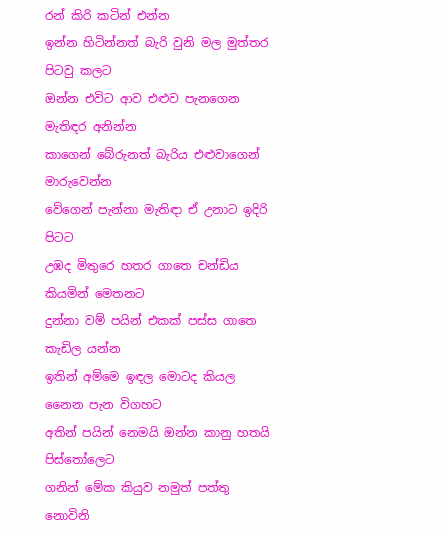රන් කිරි කටින් එන්න
ඉන්න හිටින්නත් බැරි වුනි මල මුත්තර පිටවු කලට
ඔන්න එවිට ආව එළුව පැනගෙන මැතිඳර අනින්න
කාගෙන් බේරුනත් බැරිය එළුවාගෙන් මාරුවෙන්න
වේගෙන් පැන්නා මැතිඳා ඒ උනාට ඉදිරි පිටට
උඹද මිතුරෙ හතර ගාතෙ චන්ඩිය කියමින් මෙතනට
දුන්නා වම් පයින් එකක් පස්ස ගාතෙ කැඩිල යන්න
ඉතින් අම්මෙ ඉඳල මොටද කියල නෛන පැන විගහට
අතින් පයින් නෙමයි ඔන්න කානු හතයි පිස්තෝලෙට
ගනින් මේක කියුව නමුත් පත්තු නොවිනි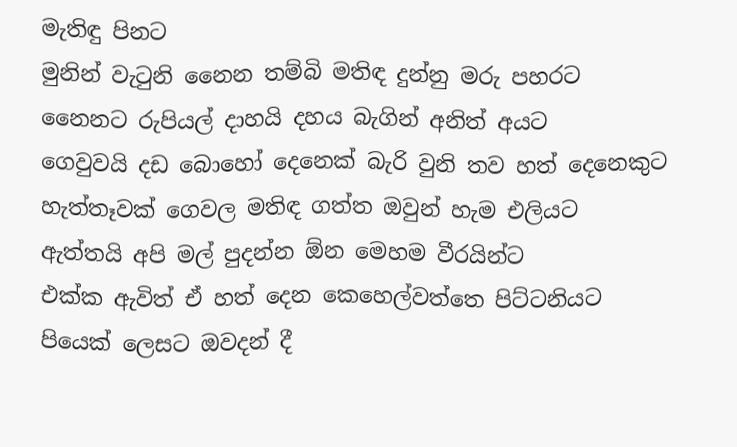මැතිඳු පිනට
මුනින් වැටුනි නෛන තම්බි මතිඳ දුන්නු මරු පහරට
නෛනට රුපියල් දාහයි දහය බැගින් අනිත් අයට
ගෙවුවයි දඩ බොහෝ දෙනෙක් බැරි වුනි තව හත් දෙනෙකුට
හැත්තෑවක් ගෙවල මතිඳ ගත්ත ඔවුන් හැම එලියට
ඇත්තයි අපි මල් පුදන්න ඕන මෙහම වීරයින්ට
එක්ක ඇවිත් ඒ හත් දෙන කෙහෙල්වත්තෙ පිට්ටනියට
පියෙක් ලෙසට ඔවදන් දී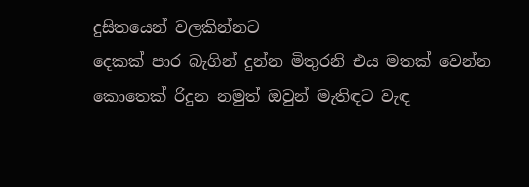දුසිතයෙන් වලකින්නට
දෙකක් පාර බැගින් දුන්න මිතුරනි එය මතක් වෙන්න
කොතෙක් රිදුන නමුත් ඔවුන් මැතිඳට වැඳ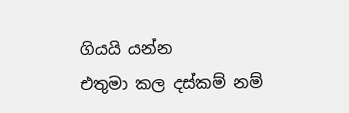ගියයි යන්න
එතුමා කල දස්කම් නම්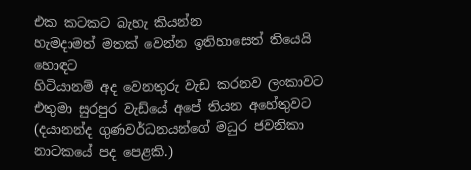එක කටකට බැහැ කියන්න
හැමදාමත් මතක් වෙන්න ඉතිහාසෙත් තියෙයි හොඳට
හිටියානම් අද වෙනතුරු වැඩ කරනව ලංකාවට
එතුමා සුරපුර වැඩ්යේ අපේ තියන අහේතුවට
(දයානන්ද ගුණවර්ධනයන්ගේ මධුර ජවනිකා නාටකයේ පද පෙළකි.)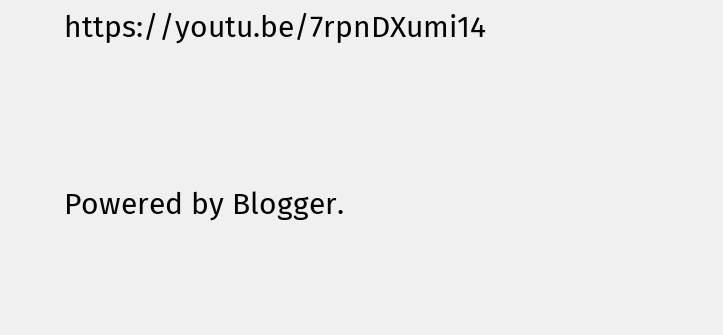https://youtu.be/7rpnDXumi14


Powered by Blogger.